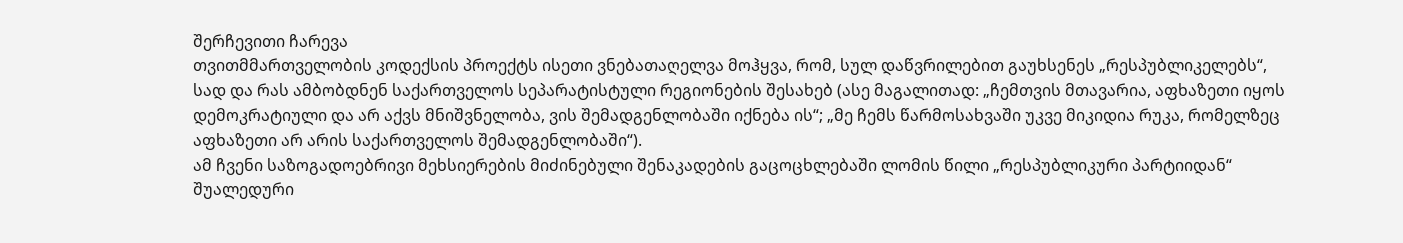შერჩევითი ჩარევა
თვითმმართველობის კოდექსის პროექტს ისეთი ვნებათაღელვა მოჰყვა, რომ, სულ დაწვრილებით გაუხსენეს „რესპუბლიკელებს“, სად და რას ამბობდნენ საქართველოს სეპარატისტული რეგიონების შესახებ (ასე მაგალითად: „ჩემთვის მთავარია, აფხაზეთი იყოს დემოკრატიული და არ აქვს მნიშვნელობა, ვის შემადგენლობაში იქნება ის“; „მე ჩემს წარმოსახვაში უკვე მიკიდია რუკა, რომელზეც აფხაზეთი არ არის საქართველოს შემადგენლობაში“).
ამ ჩვენი საზოგადოებრივი მეხსიერების მიძინებული შენაკადების გაცოცხლებაში ლომის წილი „რესპუბლიკური პარტიიდან“ შუალედური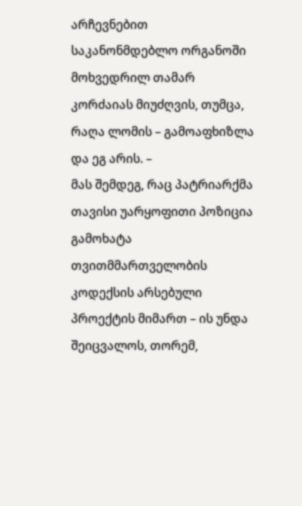არჩევნებით საკანონმდებლო ორგანოში მოხვედრილ თამარ კორძაიას მიუძღვის, თუმცა, რაღა ლომის – გამოაფხიზლა და ეგ არის. –
მას შემდეგ, რაც პატრიარქმა თავისი უარყოფითი პოზიცია გამოხატა თვითმმართველობის კოდექსის არსებული პროექტის მიმართ – ის უნდა შეიცვალოს, თორემ,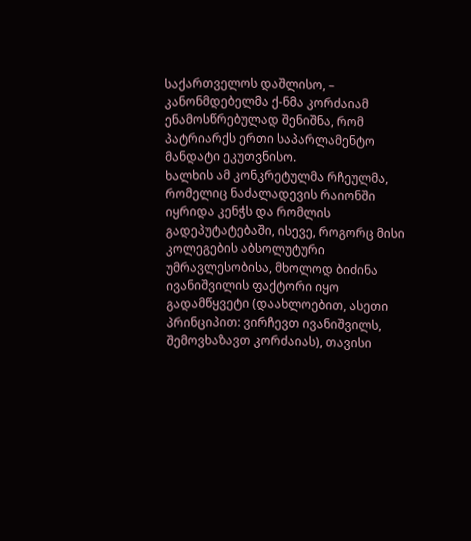საქართველოს დაშლისო, – კანონმდებელმა ქ-ნმა კორძაიამ ენამოსწრებულად შენიშნა, რომ პატრიარქს ერთი საპარლამენტო მანდატი ეკუთვნისო.
ხალხის ამ კონკრეტულმა რჩეულმა, რომელიც ნაძალადევის რაიონში იყრიდა კენჭს და რომლის გადეპუტატებაში, ისევე, როგორც მისი კოლეგების აბსოლუტური უმრავლესობისა, მხოლოდ ბიძინა ივანიშვილის ფაქტორი იყო გადამწყვეტი (დაახლოებით, ასეთი პრინციპით: ვირჩევთ ივანიშვილს, შემოვხაზავთ კორძაიას), თავისი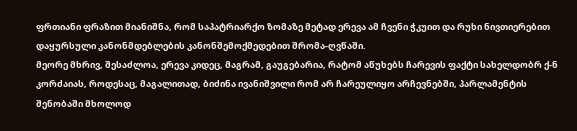ფრთიანი ფრაზით მიანიშნა, რომ საპატრიარქო ზომაზე მეტად ერევა ამ ჩვენი ჭკუით და რუხი ნივთიერებით დაყურსული კანონმდებლების კანონშემოქმედებით შრომა-ღვწაში.
მეორე მხრივ, შესაძლოა, ერევა კიდეც, მაგრამ, გაუგებარია, რატომ აწუხებს ჩარევის ფაქტი სახელდობრ ქ-ნ კორძაიას, როდესაც, მაგალითად, ბიძინა ივანიშვილი რომ არ ჩარეულიყო არჩევნებში, პარლამენტის შენობაში მხოლოდ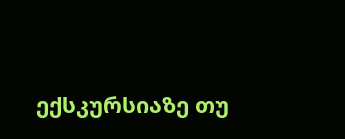ექსკურსიაზე თუ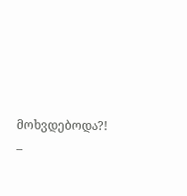მოხვდებოდა?! –